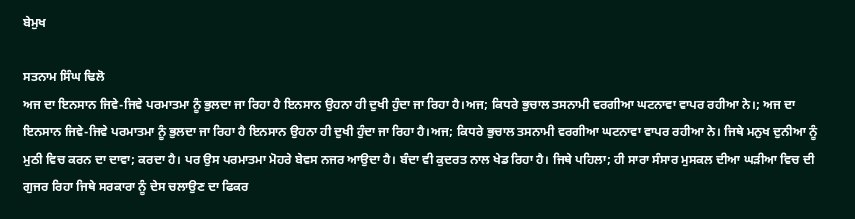ਬੇਮੁਖ

ਸਤਨਾਮ ਸਿੰਘ ਢਿਲੋ
ਅਜ ਦਾ ਇਨਸਾਨ ਜਿਵੇ-ਜਿਵੇ ਪਰਮਾਤਮਾ ਨੂੰ ਭੁਲਦਾ ਜਾ ਰਿਹਾ ਹੈ ਇਨਸਾਨ ਉਹਨਾ ਹੀ ਦੁਖੀ ਹੁੰਦਾ ਜਾ ਰਿਹਾ ਹੈ।ਅਜ; ਕਿਧਰੇ ਭੁਚਾਲ ਤਸਨਾਮੀ ਵਰਗੀਆ ਘਟਨਾਵਾ ਵਾਪਰ ਰਹੀਆ ਨੇ।; ਅਜ ਦਾ ਇਨਸਾਨ ਜਿਵੇ-ਜਿਵੇ ਪਰਮਾਤਮਾ ਨੂੰ ਭੁਲਦਾ ਜਾ ਰਿਹਾ ਹੈ ਇਨਸਾਨ ਉਹਨਾ ਹੀ ਦੁਖੀ ਹੁੰਦਾ ਜਾ ਰਿਹਾ ਹੈ।ਅਜ; ਕਿਧਰੇ ਭੁਚਾਲ ਤਸਨਾਮੀ ਵਰਗੀਆ ਘਟਨਾਵਾ ਵਾਪਰ ਰਹੀਆ ਨੇ। ਜਿਥੇ ਮਨੁਖ ਦੁਨੀਆ ਨੂੰ ਮੁਠੀ ਵਿਚ ਕਰਨ ਦਾ ਦਾਵਾ; ਕਰਦਾ ਹੈ। ਪਰ ਉਸ ਪਰਮਾਤਮਾ ਮੋਹਰੇ ਬੇਵਸ ਨਜਰ ਆਉਦਾ ਹੈ। ਬੰਦਾ ਵੀ ਕੁਦਰਤ ਨਾਲ ਖੇਡ ਰਿਹਾ ਹੈ। ਜਿਥੇ ਪਹਿਲਾ; ਹੀ ਸਾਰਾ ਸੰਸਾਰ ਮੁਸਕਲ ਦੀਆ ਘਡ਼ੀਆ ਵਿਚ ਦੀ ਗੁਜਰ ਰਿਹਾ ਜਿਥੇ ਸਰਕਾਰਾ ਨੂੰ ਦੇਸ ਚਲਾਉਣ ਦਾ ਫਿਕਰ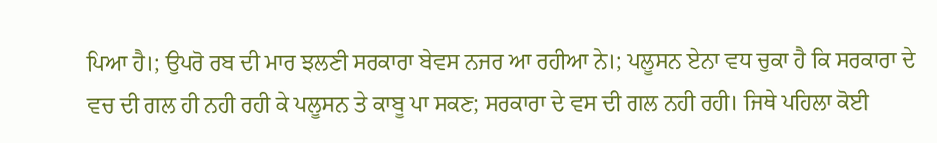ਪਿਆ ਹੈ।; ਉਪਰੋ ਰਬ ਦੀ ਮਾਰ ਝਲਣੀ ਸਰਕਾਰਾ ਬੇਵਸ ਨਜਰ ਆ ਰਹੀਆ ਨੇ।; ਪਲੂਸਨ ਏਨਾ ਵਧ ਚੁਕਾ ਹੈ ਕਿ ਸਰਕਾਰਾ ਦੇ ਵਚ ਦੀ ਗਲ ਹੀ ਨਹੀ ਰਹੀ ਕੇ ਪਲੂਸਨ ਤੇ ਕਾਬੂ ਪਾ ਸਕਣ; ਸਰਕਾਰਾ ਦੇ ਵਸ ਦੀ ਗਲ ਨਹੀ ਰਹੀ। ਜਿਥੇ ਪਹਿਲਾ ਕੋਈ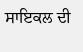ਸਾਇਕਲ ਦੀ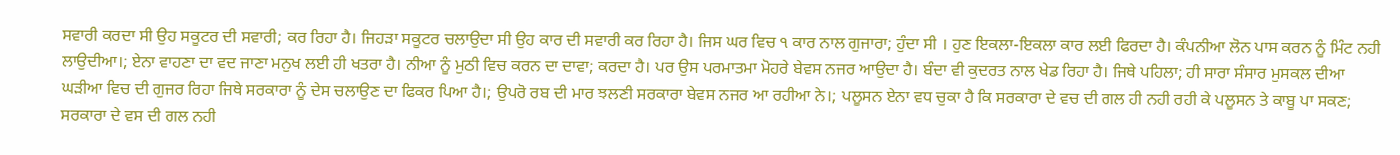ਸਵਾਰੀ ਕਰਦਾ ਸੀ ਉਹ ਸਕੂਟਰ ਦੀ ਸਵਾਰੀ; ਕਰ ਰਿਹਾ ਹੈ। ਜਿਹਡ਼ਾ ਸਕੂਟਰ ਚਲਾਉਦਾ ਸੀ ਉਹ ਕਾਰ ਦੀ ਸਵਾਰੀ ਕਰ ਰਿਹਾ ਹੈ। ਜਿਸ ਘਰ ਵਿਚ ੧ ਕਾਰ ਨਾਲ ਗੁਜਾਰਾ; ਹੁੰਦਾ ਸੀ । ਹੁਣ ਇਕਲਾ-ਇਕਲਾ ਕਾਰ ਲਈ ਫਿਰਦਾ ਹੈ। ਕੰਪਨੀਆ ਲੋਨ ਪਾਸ ਕਰਨ ਨੂੰ ਮਿੰਟ ਨਹੀ ਲਾਉਦੀਆ।; ਏਨਾ ਵਾਹਣਾ ਦਾ ਵਦ ਜਾਣਾ ਮਨੁਖ ਲਈ ਹੀ ਖਤਰਾ ਹੈ। ਨੀਆ ਨੂੰ ਮੁਠੀ ਵਿਚ ਕਰਨ ਦਾ ਦਾਵਾ; ਕਰਦਾ ਹੈ। ਪਰ ਉਸ ਪਰਮਾਤਮਾ ਮੋਹਰੇ ਬੇਵਸ ਨਜਰ ਆਉਦਾ ਹੈ। ਬੰਦਾ ਵੀ ਕੁਦਰਤ ਨਾਲ ਖੇਡ ਰਿਹਾ ਹੈ। ਜਿਥੇ ਪਹਿਲਾ; ਹੀ ਸਾਰਾ ਸੰਸਾਰ ਮੁਸਕਲ ਦੀਆ ਘਡ਼ੀਆ ਵਿਚ ਦੀ ਗੁਜਰ ਰਿਹਾ ਜਿਥੇ ਸਰਕਾਰਾ ਨੂੰ ਦੇਸ ਚਲਾਉਣ ਦਾ ਫਿਕਰ ਪਿਆ ਹੈ।; ਉਪਰੋ ਰਬ ਦੀ ਮਾਰ ਝਲਣੀ ਸਰਕਾਰਾ ਬੇਵਸ ਨਜਰ ਆ ਰਹੀਆ ਨੇ।; ਪਲੂਸਨ ਏਨਾ ਵਧ ਚੁਕਾ ਹੈ ਕਿ ਸਰਕਾਰਾ ਦੇ ਵਚ ਦੀ ਗਲ ਹੀ ਨਹੀ ਰਹੀ ਕੇ ਪਲੂਸਨ ਤੇ ਕਾਬੂ ਪਾ ਸਕਣ; ਸਰਕਾਰਾ ਦੇ ਵਸ ਦੀ ਗਲ ਨਹੀ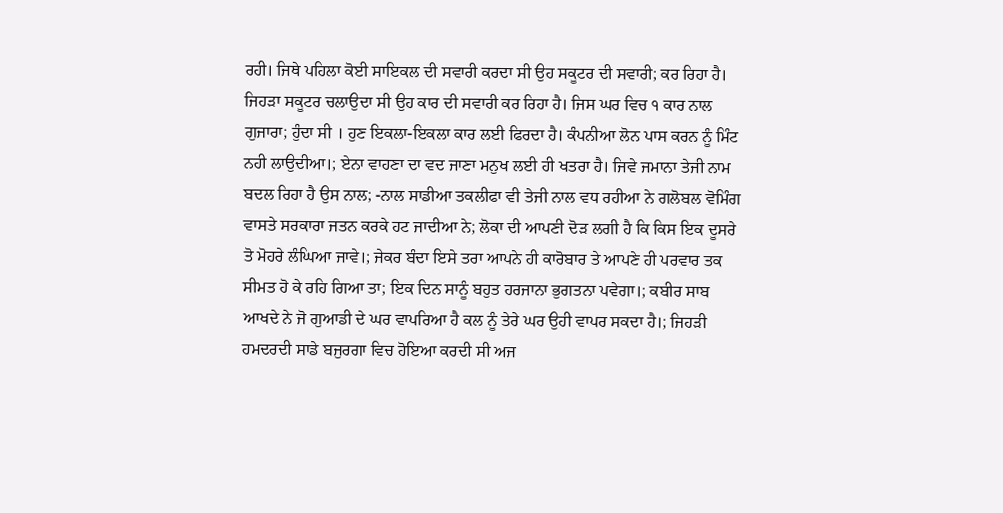ਰਹੀ। ਜਿਥੇ ਪਹਿਲਾ ਕੋਈ ਸਾਇਕਲ ਦੀ ਸਵਾਰੀ ਕਰਦਾ ਸੀ ਉਹ ਸਕੂਟਰ ਦੀ ਸਵਾਰੀ; ਕਰ ਰਿਹਾ ਹੈ। ਜਿਹਡ਼ਾ ਸਕੂਟਰ ਚਲਾਉਦਾ ਸੀ ਉਹ ਕਾਰ ਦੀ ਸਵਾਰੀ ਕਰ ਰਿਹਾ ਹੈ। ਜਿਸ ਘਰ ਵਿਚ ੧ ਕਾਰ ਨਾਲ ਗੁਜਾਰਾ; ਹੁੰਦਾ ਸੀ । ਹੁਣ ਇਕਲਾ-ਇਕਲਾ ਕਾਰ ਲਈ ਫਿਰਦਾ ਹੈ। ਕੰਪਨੀਆ ਲੋਨ ਪਾਸ ਕਰਨ ਨੂੰ ਮਿੰਟ ਨਹੀ ਲਾਉਦੀਆ।; ਏਨਾ ਵਾਹਣਾ ਦਾ ਵਦ ਜਾਣਾ ਮਨੁਖ ਲਈ ਹੀ ਖਤਰਾ ਹੈ। ਜਿਵੇ ਜਮਾਨਾ ਤੇਜੀ ਨਾਮ ਬਦਲ ਰਿਹਾ ਹੈ ਉਸ ਨਾਲ; -ਨਾਲ ਸਾਡੀਆ ਤਕਲੀਫਾ ਵੀ ਤੇਜੀ ਨਾਲ ਵਧ ਰਹੀਆ ਨੇ ਗਲੋਬਲ ਵੋਮਿੰਗ ਵਾਸਤੇ ਸਰਕਾਰਾ ਜਤਨ ਕਰਕੇ ਹਟ ਜਾਦੀਆ ਨੇ; ਲੋਕਾ ਦੀ ਆਪਣੀ ਦੋਡ਼ ਲਗੀ ਹੈ ਕਿ ਕਿਸ ਇਕ ਦੂਸਰੇ ਤੋ ਮੋਹਰੇ ਲੰਘਿਆ ਜਾਵੇ।; ਜੇਕਰ ਬੰਦਾ ਇਸੇ ਤਰਾ ਆਪਨੇ ਹੀ ਕਾਰੋਬਾਰ ਤੇ ਆਪਣੇ ਹੀ ਪਰਵਾਰ ਤਕ ਸੀਮਤ ਹੋ ਕੇ ਰਹਿ ਗਿਆ ਤਾ; ਇਕ ਦਿਨ ਸਾਨੂੰ ਬਹੁਤ ਹਰਜਾਨਾ ਭੁਗਤਨਾ ਪਵੇਗਾ।; ਕਬੀਰ ਸਾਬ ਆਖਦੇ ਨੇ ਜੋ ਗੁਆਡੀ ਦੇ ਘਰ ਵਾਪਰਿਆ ਹੈ ਕਲ ਨੂੰ ਤੇਰੇ ਘਰ ਉਹੀ ਵਾਪਰ ਸਕਦਾ ਹੈ।; ਜਿਹਡ਼ੀ ਹਮਦਰਦੀ ਸਾਡੇ ਬਜੁਰਗਾ ਵਿਚ ਹੋਇਆ ਕਰਦੀ ਸੀ ਅਜ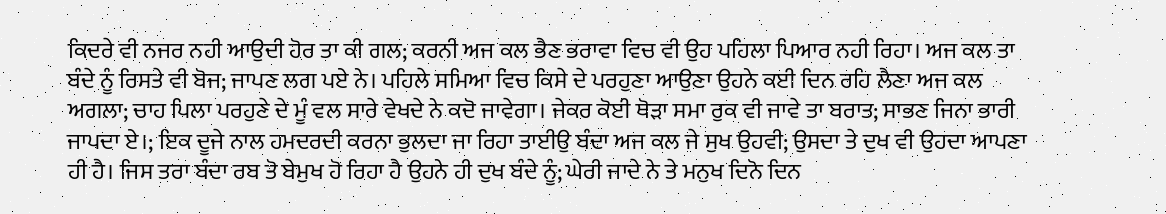ਕਿਦਰੇ ਵੀ ਨਜਰ ਨਹੀ ਆਉਦੀ ਹੋਰ ਤਾ ਕੀ ਗਲ; ਕਰਨੀ ਅਜ ਕਲ ਭੈਣ ਭਰਾਵਾ ਵਿਚ ਵੀ ਉਹ ਪਹਿਲਾ ਪਿਆਰ ਨਹੀ ਰਿਹਾ। ਅਜ ਕਲ ਤਾ ਬੰਦੇ ਨੂੰ ਰਿਸਤੇ ਵੀ ਬੋਜ; ਜਾਪਣ ਲਗ ਪਏ ਨੇ। ਪਹਿਲੇ ਸਮਿਆ ਵਿਚ ਕਿਸੇ ਦੇ ਪਰਹੁਣਾ ਆਉਣਾ ਉਹਨੇ ਕਈ ਦਿਨ ਰਹਿ ਲੈਣਾ ਅਜ ਕਲ ਅਗਲਾ; ਚਾਹ ਪਿਲਾ ਪਰਹੁਣੇ ਦੇ ਮੂੰ ਵਲ ਸਾਰੇ ਵੇਖਦੇ ਨੇ ਕਦੋ ਜਾਵੇਗਾ। ਜੇਕਰ ਕੋਈ ਥੋਡ਼ਾ ਸਮਾ ਰੁਕ ਵੀ ਜਾਵੇ ਤਾ ਬਰਾਤ; ਸਾਭਣ ਜਿਨਾ ਭਾਰੀ ਜਾਪਦਾ ਏ।; ਇਕ ਦੂਜੇ ਨਾਲ ਹਮਦਰਦੀ ਕਰਨਾ ਭੁਲਦਾ ਜਾ ਰਿਹਾ ਤਾਈਉ ਬੰਦਾ ਅਜ ਕਲ ਜੇ ਸੁਖ ਉਹਵੀ; ਉਸਦਾ ਤੇ ਦੁਖ ਵੀ ਉਹਦਾ ਆਪਣਾ ਹੀ ਹੈ। ਜਿਸ ਤਰਾ ਬੰਦਾ ਰਬ ਤੋ ਬੇਮੁਖ ਹੋ ਰਿਹਾ ਹੈ ਉਹਨੇ ਹੀ ਦੁਖ ਬੰਦੇ ਨੂੰ; ਘੇਰੀ ਜਾਦੇ ਨੇ ਤੇ ਮਨੁਖ ਦਿਨੋ ਦਿਨ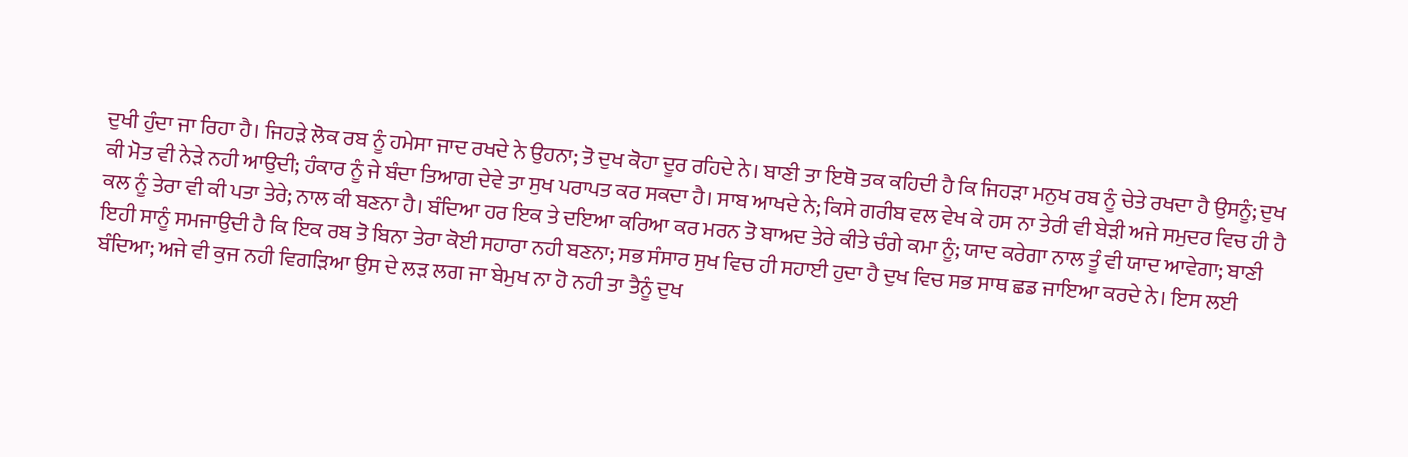ਦੁਖੀ ਹੁੰਦਾ ਜਾ ਰਿਹਾ ਹੈ। ਜਿਹਡ਼ੇ ਲੋਕ ਰਬ ਨੂੰ ਹਮੇਸਾ ਜਾਦ ਰਖਦੇ ਨੇ ਉਹਨਾ; ਤੋ ਦੁਖ ਕੋਹਾ ਦੂਰ ਰਹਿਦੇ ਨੇ। ਬਾਣੀ ਤਾ ਇਥੋ ਤਕ ਕਹਿਦੀ ਹੈ ਕਿ ਜਿਹਡ਼ਾ ਮਨੁਖ ਰਬ ਨੂੰ ਚੇਤੇ ਰਖਦਾ ਹੈ ਉਸਨੂੰ; ਦੁਖ ਕੀ ਮੋਤ ਵੀ ਨੇਡ਼ੇ ਨਹੀ ਆਉਦੀ; ਹੰਕਾਰ ਨੂੰ ਜੇ ਬੰਦਾ ਤਿਆਗ ਦੇਵੇ ਤਾ ਸੁਖ ਪਰਾਪਤ ਕਰ ਸਕਦਾ ਹੈ। ਸਾਬ ਆਖਦੇ ਨੇ; ਕਿਸੇ ਗਰੀਬ ਵਲ ਵੇਖ ਕੇ ਹਸ ਨਾ ਤੇਰੀ ਵੀ ਬੇਡ਼ੀ ਅਜੇ ਸਮੁਦਰ ਵਿਚ ਹੀ ਹੈ ਕਲ ਨੂੰ ਤੇਰਾ ਵੀ ਕੀ ਪਤਾ ਤੇਰੇ; ਨਾਲ ਕੀ ਬਣਨਾ ਹੈ। ਬੰਦਿਆ ਹਰ ਇਕ ਤੇ ਦਇਆ ਕਰਿਆ ਕਰ ਮਰਨ ਤੋ ਬਾਅਦ ਤੇਰੇ ਕੀਤੇ ਚੰਗੇ ਕਮਾ ਨੂੰ; ਯਾਦ ਕਰੇਗਾ ਨਾਲ ਤੂੰ ਵੀ ਯਾਦ ਆਵੇਗਾ; ਬਾਣੀ ਇਹੀ ਸਾਨੂੰ ਸਮਜਾਉਦੀ ਹੈ ਕਿ ਇਕ ਰਬ ਤੋ ਬਿਨਾ ਤੇਰਾ ਕੋਈ ਸਹਾਰਾ ਨਹੀ ਬਣਨਾ; ਸਭ ਸੰਸਾਰ ਸੁਖ ਵਿਚ ਹੀ ਸਹਾਈ ਹੁਦਾ ਹੈ ਦੁਖ ਵਿਚ ਸਭ ਸਾਥ ਛਡ ਜਾਇਆ ਕਰਦੇ ਨੇ। ਇਸ ਲਈ ਬੰਦਿਆ; ਅਜੇ ਵੀ ਕੁਜ ਨਹੀ ਵਿਗਡ਼ਿਆ ਉਸ ਦੇ ਲਡ਼ ਲਗ ਜਾ ਬੇਮੁਖ ਨਾ ਹੋ ਨਹੀ ਤਾ ਤੈਨੂੰ ਦੁਖ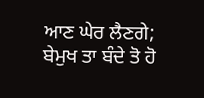ਆਣ ਘੇਰ ਲੈਣਗੇ; ਬੇਮੁਖ ਤਾ ਬੰਦੇ ਤੋ ਹੋ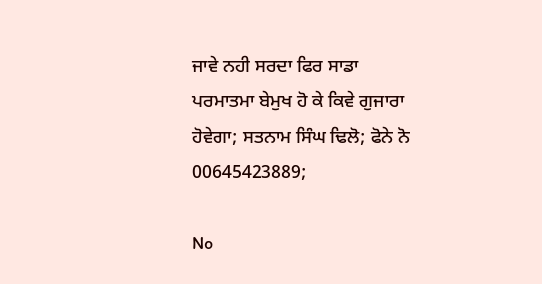ਜਾਵੇ ਨਹੀ ਸਰਦਾ ਫਿਰ ਸਾਡਾ ਪਰਮਾਤਮਾ ਬੇਮੁਖ ਹੋ ਕੇ ਕਿਵੇ ਗੁਜਾਰਾ ਹੋਵੇਗਾ; ਸਤਨਾਮ ਸਿੰਘ ਢਿਲੋ; ਫੋਨੇ ਨੋ 00645423889;

No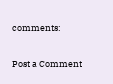comments:

Post a Comment